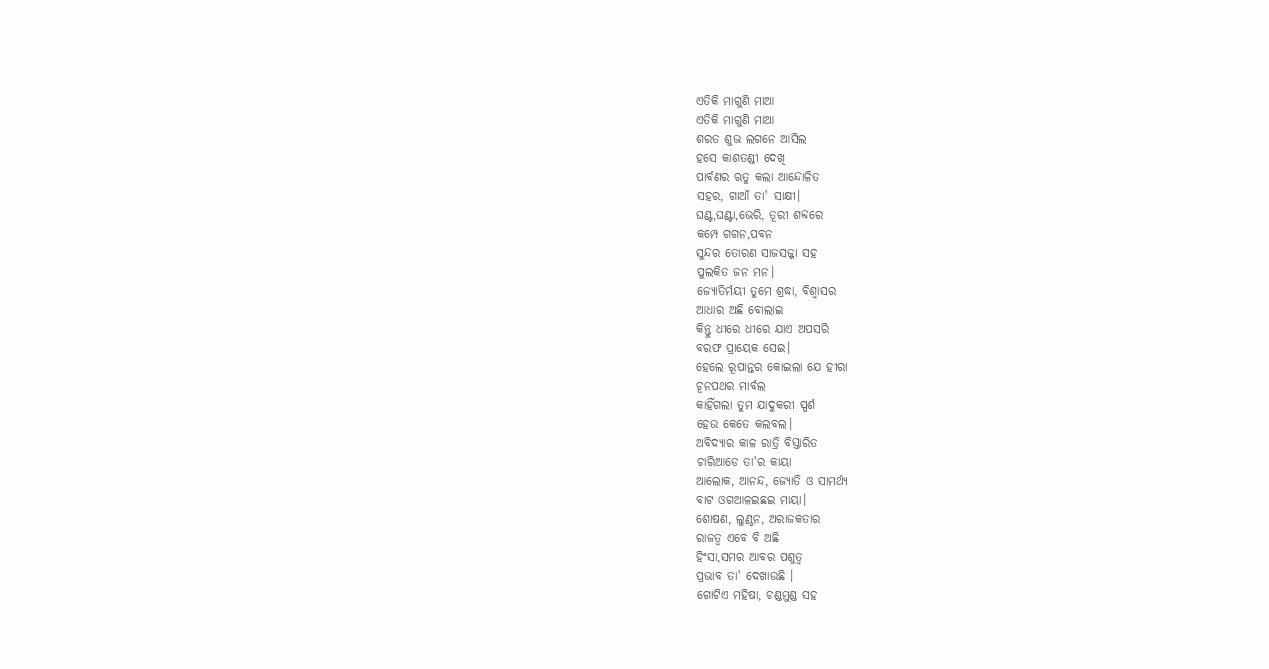ଏତିକି ମାଗୁଣି ମାଆ
ଏତିକି ମାଗୁଣି ମାଆ
ଶରତ ଶୁଭ ଲଗନେ ଆସିଲ
ହସେ କାଶତଣ୍ଡୀ ଦେଖି
ପାର୍ବଣର ଋତୁ କଲା ଆନ୍ଦୋଳିତ
ସହର, ଗାଆଁ ତା' ସାକ୍ଷୀ।
ଘଣ୍ଟ,ଘଣ୍ଟା,ଭେରି, ତୂରୀ ଶବ୍ଦରେ
କମ୍ପେ ଗଗନ,ପବନ
ସୁନ୍ଦର ତୋରଣ ସାଜସଜ୍ଜା ସହ
ପୁଲକିତ ଜନ ମନ।
ଜ୍ୟୋତିର୍ମୟୀ ତୁମେ ଶ୍ରଦ୍ଧା, ବିଶ୍ବାସର
ଆଧାର ଅଛି ବୋଲାଇ
କିନ୍ତୁ ଧୀରେ ଧୀରେ ଯାଏ ଅପସରି
ବରଫ ପ୍ରାୟେକ ସେଇ।
ହେଲେ ରୂପାନ୍ତର କୋଇଲା ଯେ ହୀରା
ଚୂନପଥର ମାର୍ବଲ
କାହିଁଗଲା ତୁମ ଯାଦୁକରୀ ସ୍ପର୍ଶ
ହେଉ କେତେ କଲବଲ।
ଅବିଦ୍ୟାର କାଳ ରାତ୍ରି ବିସ୍ତାରିତ
ଚାରିଆଡେ ତା'ର କାୟା
ଆଲୋକ, ଆନନ୍ଦ, ଜ୍ୟୋତି ଓ ସାମର୍ଥ୍ୟ
ବାଟ ଓଗଆଳଇଛଇ ମାୟା।
ଶୋଷଣ, ଲୁଣ୍ଠନ, ଅରାଜକତାର
ରାଜତ୍ଵ ଏବେ ବି ଅଛି
ହିଂସା,ସମର ଆବର ପଶୁତ୍ଵ
ପ୍ରଭାବ ତା' ଦେଖାଉଛି ।
ଗୋଟିଏ ମହିଷା, ଚଣ୍ଡମୁଣ୍ଡ ସହ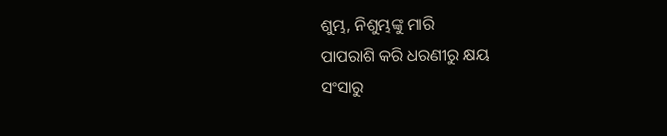ଶୁମ୍ଭ, ନିଶୁମ୍ଭଙ୍କୁ ମାରି
ପାପରାଶି କରି ଧରଣୀରୁ କ୍ଷୟ
ସଂସାରୁ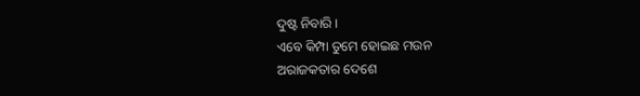ଦୁଷ୍ଟ ନିବାରି ।
ଏବେ କିମ୍ପା ତୁମେ ହୋଇଛ ମଉନ
ଅରାଜକତାର ଦେଶେ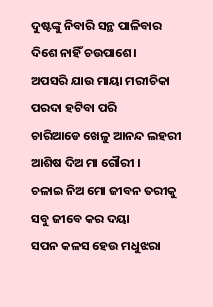ଦୁଷ୍ଟଙ୍କୁ ନିବାରି ସନ୍ଥ ପାଳିବାର
ଦିଶେ ନାହିଁ ଚଉପାଶେ।
ଅପସରି ଯାଉ ମାୟା ମରୀଚିକା
ପରଦା ହଟିବା ପରି
ଚାରିଆଡେ ଖେଳୁ ଆନନ୍ଦ ଲହରୀ
ଆଶିଷ ଦିଅ ମା ଗୌରୀ ।
ଚଳାଇ ନିଅ ମୋ ଜୀବନ ତରୀକୁ
ସବୁ ଜୀବେ କର ଦୟା
ସପନ କଳସ ହେଉ ମଧୁଝରା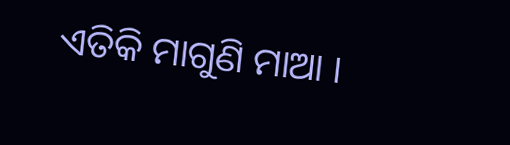ଏତିକି ମାଗୁଣି ମାଆ ।